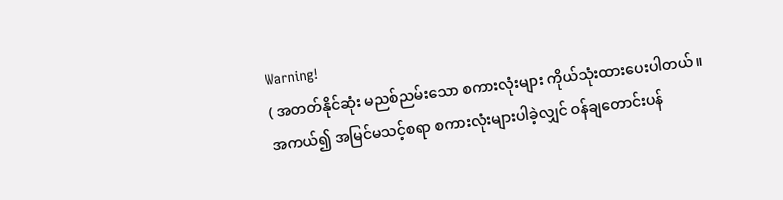Warning!
( အတတ်နိုင်ဆုံး မညစ်ညမ်းသော စကားလုံးများ ကိုယ်သုံးထားပေးပါတယ်။ အကယ်၍ အမြင်မသင့်စရာ စကားလုံးများပါခဲ့လျှင် ဝန်ချတောင်းပန်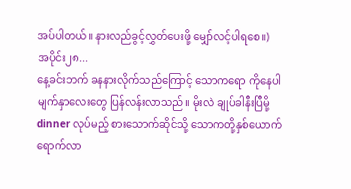အပ်ပါတယ်။ နားလည်ခွင့်လွှတ်ပေးဖို့ မျှော်လင့်ပါရစေ။)
အပိုင်း၂၈...
နေ့ခင်းဘက် ခနနားလိုက်သည်ကြောင့် သောကရော ကိုနေပါ မျက်နှာလေးတွေ ပြန်လန်းလာသည်။ မိုးလဲ ချုပ်ခါနီးပြီမို့ dinner လုပ်မည့် စားသောက်ဆိုင်သို့ သောကတို့နှစ်ယောက် ရောက်လာ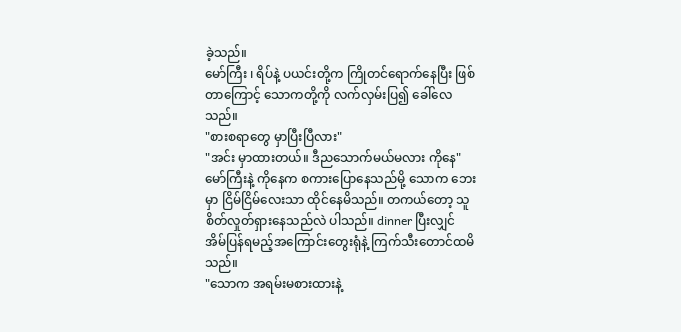ခဲ့သည်။
မော်ကြီး ၊ ရိပ်နဲ့ ပယင်းတို့က ကြိုတင်ရောက်နေပြီး ဖြစ်တာကြောင့် သောကတို့ကို လက်လှမ်းပြ၍ ခေါ်လေသည်။
"စားစရာတွေ မှာပြီးပြီလား"
"အင်း မှာထားတယ်။ ဒီညသောက်မယ်မလား ကိုနေ"
မော်ကြီးနဲ့ ကိုနေက စကားပြောနေသည်မို့ သောက ဘေးမှာ ငြိမ်ငြိမ်လေးသာ ထိုင်နေမိသည်။ တကယ်တော့ သူစိတ်လှုတ်ရှားနေသည်လဲ ပါသည်။ dinner ပြီးလျှင် အိမ်ပြန်ရမည့်အကြောင်းတွေးရုံနဲ့ ကြက်သီးတောင်ထမိသည်။
"သောက အရမ်းမစားထားနဲ့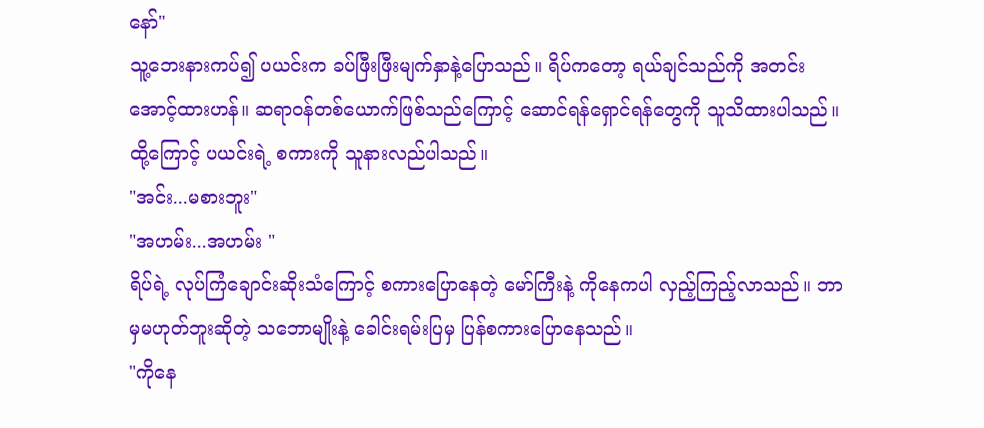နော်"
သူ့ဘေးနားကပ်၍ ပယင်းက ခပ်ဖြီးဖြီးမျက်နှာနဲ့ပြောသည်။ ရိပ်ကတော့ ရယ်ချင်သည်ကို အတင်းအောင့်ထားဟန်။ ဆရာဝန်တစ်ယောက်ဖြစ်သည်ကြောင့် ဆောင်ရန်ရှောင်ရန်တွေကို သူသိထားပါသည်။ ထို့ကြောင့် ပယင်းရဲ့ စကားကို သူနားလည်ပါသည်။
"အင်း...မစားဘူး"
"အဟမ်း...အဟမ်း "
ရိပ်ရဲ့ လုပ်ကြံချောင်းဆိုးသံကြောင့် စကားပြောနေတဲ့ မော်ကြီးနဲ့ ကိုနေကပါ လှည့်ကြည့်လာသည်။ ဘာမှမဟုတ်ဘူးဆိုတဲ့ သဘောမျိုးနဲ့ ခေါင်းရမ်းပြမှ ပြန်စကားပြောနေသည်။
"ကိုနေ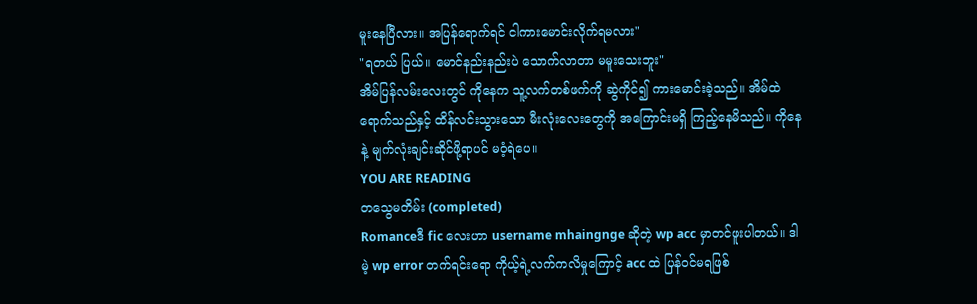မူးနေပြီလား။ အပြန်ရောက်ရင် ငါကားမောင်းလိုက်ရမလား"
"ရတယ် ပြယ်။ မောင်နည်းနည်းပဲ သောက်လာတာ မမူးသေးဘူး"
အိမ်ပြန်လမ်းလေးတွင် ကိုနေက သူ့လက်တစ်ဖက်ကို ဆွဲကိုင်၍ ကားမောင်းခဲ့သည်။ အိမ်ထဲရောက်သည်နှင့် ထိန်လင်းသွားသော မီးလုံးလေးတွေကို အကြောင်းမရှိ ကြည့်နေမိသည်။ ကိုနေနဲ့ မျက်လုံးချင်းဆိုင်ဖို့ရာပင် မဝံ့ရဲပေ။
YOU ARE READING
တသွေမတိမ်း (completed)
Romanceဒီ fic လေးဟာ username mhaingnge ဆိုတဲ့ wp acc မှာတင်ဖူးပါတယ်။ ဒါမဲ့ wp error တက်ရင်းရော ကိုယ့်ရဲ့လက်ကလိမှုကြောင့် acc ထဲ ပြန်ဝင်မရဖြစ်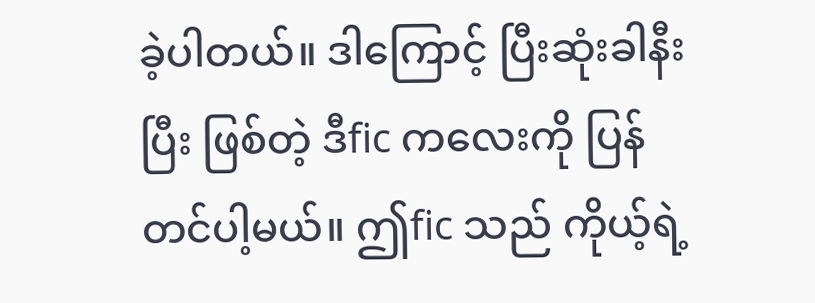ခဲ့ပါတယ်။ ဒါကြောင့် ပြီးဆုံးခါနီးပြီး ဖြစ်တဲ့ ဒီfic ကလေးကို ပြန်တင်ပါ့မယ်။ ဤfic သည် ကိုယ့်ရဲ့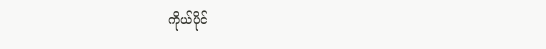ကိုယ်ပိုင်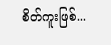စိတ်ကူးဖြစ်...